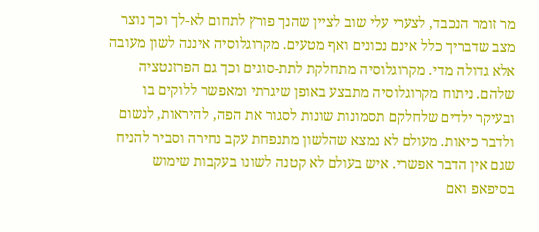מר זומר הנכבד, לצערי עלי שוב לציין שהנך פורץ לתחום לא-לך וכך נוצר מצב שדבריך כלל אינם נכונים ואף מטעים. מקרוגלוסיה איננה לשון מעובה אלא גדולה מדי. מקרוגלוסיה מתחלקת לתת-סוגים וכך גם הפרזנטציה שלהם. ניתוח מקרוגלוסיה מתבצע באופן שיגרתי ומאפשר ללוקים בו ובעיקר ילדים שלחלקם תסמונות שונות לסגור את הפה, להיראות, לנשום ולדבר כיאות. מעולם לא נמצא שהלשון מתנפחת עקב נחירה וסביר להניח שגם אין הדבר אפשרי. איש בעולם לא קטנה לשונו בעקבות שימוש בסיפאפ ואם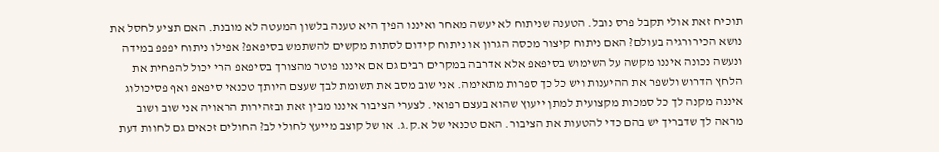תוכיח זאת אולי תקבל פרס נובל. הטענה שניתוח לא יעשה מאחר ואיננו הפיך היא טענה בלשון המעטה לא מובנת. האם תציע לחסל את נושא הכירורגיה בעולם? האם ניתוח קיצור מכסה הגרון או ניתוח קידום לסתות מקשים להשתמש בסיפאפ? אפילו ניתוח יפפפ במידה ונעשה נכונה איננו מקשה על השימוש בסיפאפ אלא אדרבה במקרים רבים גם אם איננו פוטר מהצורך בסיפאפ הרי יכול להפחית את הלחץ הדרוש ולשפר את ההיענות ויש כל כך ספרות מתאימה. אני שוב מסב את תשומת לבך שעצם היותך טכנאי סיפאפ ואף פסיכולוג איננה מקנה לך כל סמכות מקצועית למתן ייעוץ שהוא בעצם רפואי. לצערי הציבור איננו מבין זאת ובזהירות הראויה אני שוב ושוב מראה לך שדבריך יש בהם כדי להטעות את הציבור. האם טכנאי של א.ק.ג. או של קוצב מייעץ לחולי לב? החולים זכאים גם לחוות דעת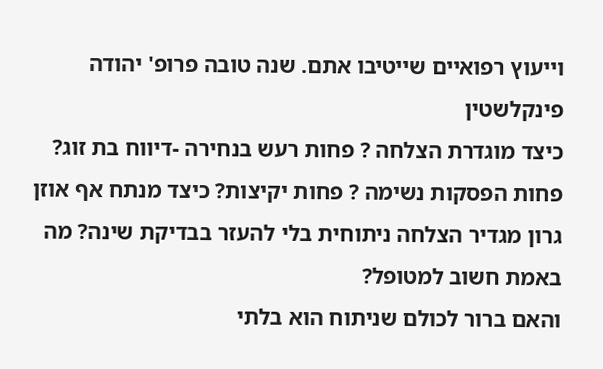וייעוץ רפואיים שייטיבו אתם. שנה טובה פרופ' יהודה פינקלשטין
כיצד מוגדרת הצלחה ? פחות רעש בנחירה -דיווח בת זוג? פחות הפסקות נשימה ? פחות יקיצות? כיצד מנתח אף אוזן גרון מגדיר הצלחה ניתוחית בלי להעזר בבדיקת שינה? מה באמת חשוב למטופל?
והאם ברור לכולם שניתוח הוא בלתי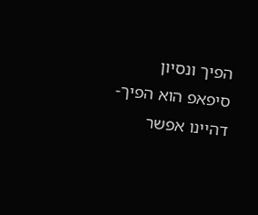הפיך ונסיון סיפאפ הוא הפיך-דהיינו אפשר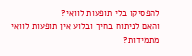להפסיקו בלי תופעות לוואי?
והאם לניתוח בחיך ובלוע אין תופעות לוואי מתמידות?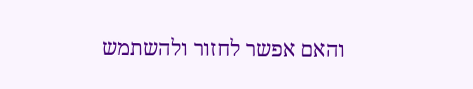והאם אפשר לחזור ולהשתמש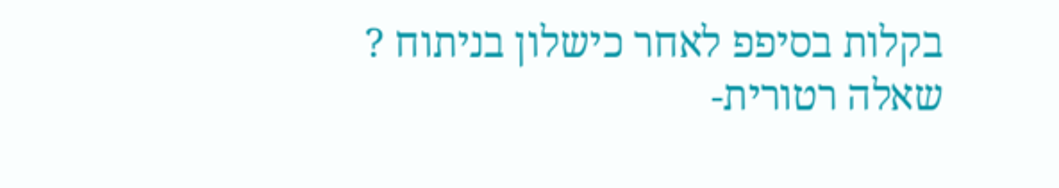בקלות בסיפפ לאחר כישלון בניתוח ? שאלה רטורית-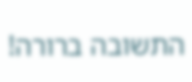התשובה ברורה!